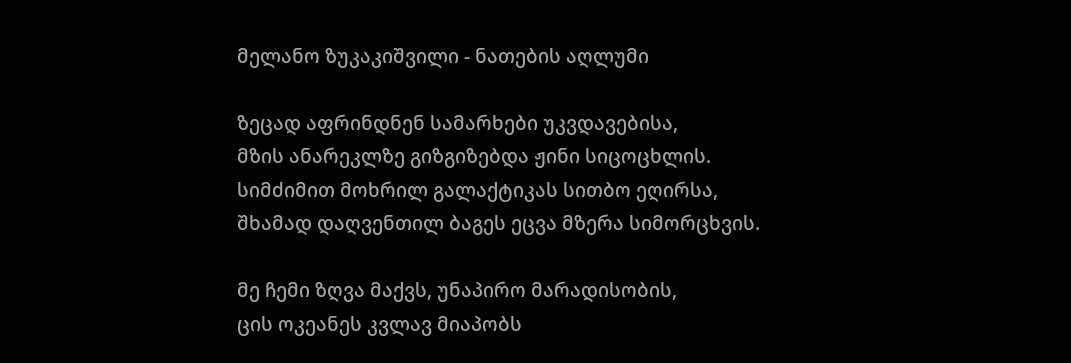მელანო ზუკაკიშვილი - ნათების აღლუმი

ზეცად აფრინდნენ სამარხები უკვდავებისა,
მზის ანარეკლზე გიზგიზებდა ჟინი სიცოცხლის.
სიმძიმით მოხრილ გალაქტიკას სითბო ეღირსა,
შხამად დაღვენთილ ბაგეს ეცვა მზერა სიმორცხვის.

მე ჩემი ზღვა მაქვს, უნაპირო მარადისობის,
ცის ოკეანეს კვლავ მიაპობს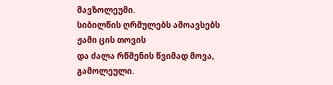მავზოლეუმი.
სიბილწის ღრმულებს ამოავსებს ჟამი ცის თოვის
და ძალა რწმენის წვიმად მოვა, გამოლეული.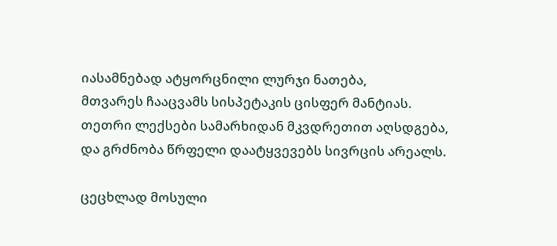იასამნებად ატყორცნილი ლურჯი ნათება,
მთვარეს ჩააცვამს სისპეტაკის ცისფერ მანტიას.
თეთრი ლექსები სამარხიდან მკვდრეთით აღსდგება,
და გრძნობა წრფელი დაატყვევებს სივრცის არეალს.

ცეცხლად მოსული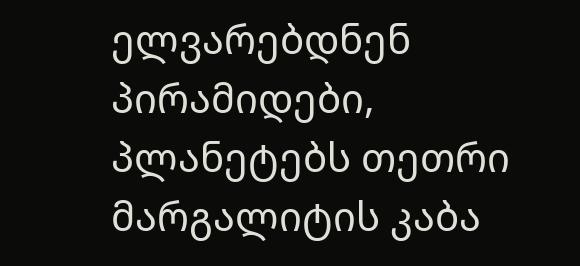ელვარებდნენ პირამიდები,
პლანეტებს თეთრი მარგალიტის კაბა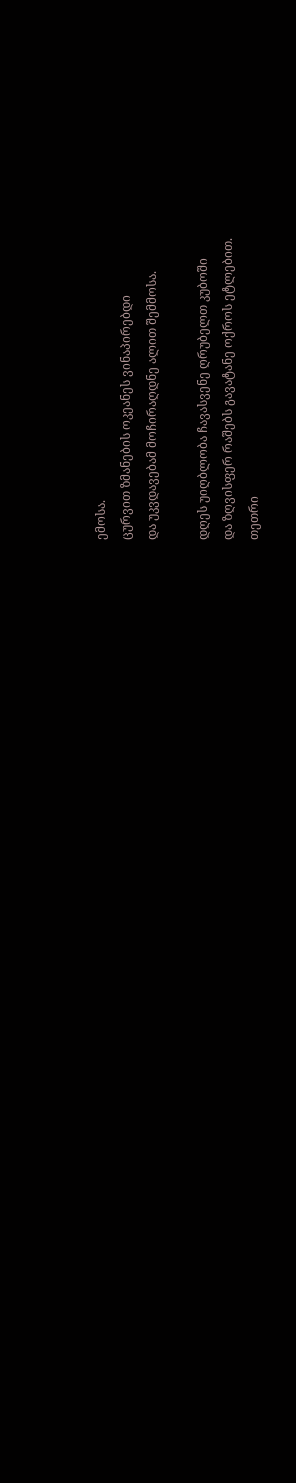ემოსა.
ცურვით ზმანების ოკეანეს ვინაპირებდი
და უკვდავებამ მოჩირაღდნე ალით შემმოსა.

დღეს უიღბლობა ჩავასვენე ღრუბელთ კუბოში
და ზღვისფერ რაშებს გავატანე ოქროს ეტლებით.
თეთრი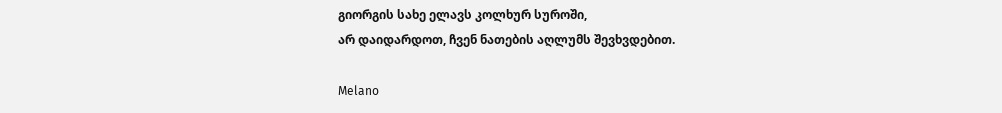გიორგის სახე ელავს კოლხურ სუროში,
არ დაიდარდოთ, ჩვენ ნათების აღლუმს შევხვდებით.

Melano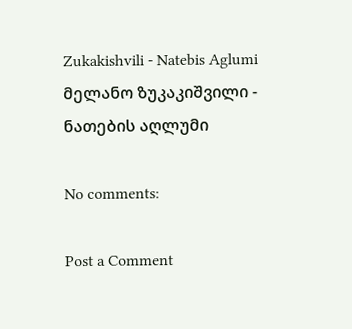Zukakishvili - Natebis Aglumi
მელანო ზუკაკიშვილი - ნათების აღლუმი

No comments:

Post a Comment